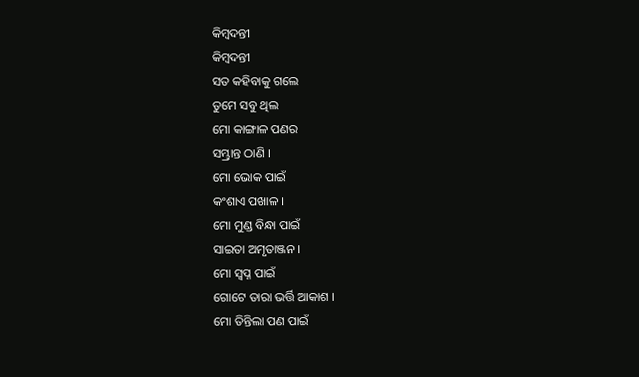କିମ୍ବଦନ୍ତୀ
କିମ୍ବଦନ୍ତୀ
ସତ କହିବାକୁ ଗଲେ
ତୁମେ ସବୁ ଥିଲ
ମୋ କାଙ୍ଗାଳ ପଣର
ସମ୍ଭ୍ରାନ୍ତ ଠାଣି ।
ମୋ ଭୋକ ପାଇଁ
କଂଶାଏ ପଖାଳ ।
ମୋ ମୁଣ୍ଡ ବିନ୍ଧା ପାଇଁ
ସାଇତା ଅମୃତାଞ୍ଜନ ।
ମୋ ସ୍ୱପ୍ନ ପାଇଁ
ଗୋଟେ ତାରା ଭର୍ତ୍ତି ଆକାଶ ।
ମୋ ତିନ୍ତିଲା ପଣ ପାଇଁ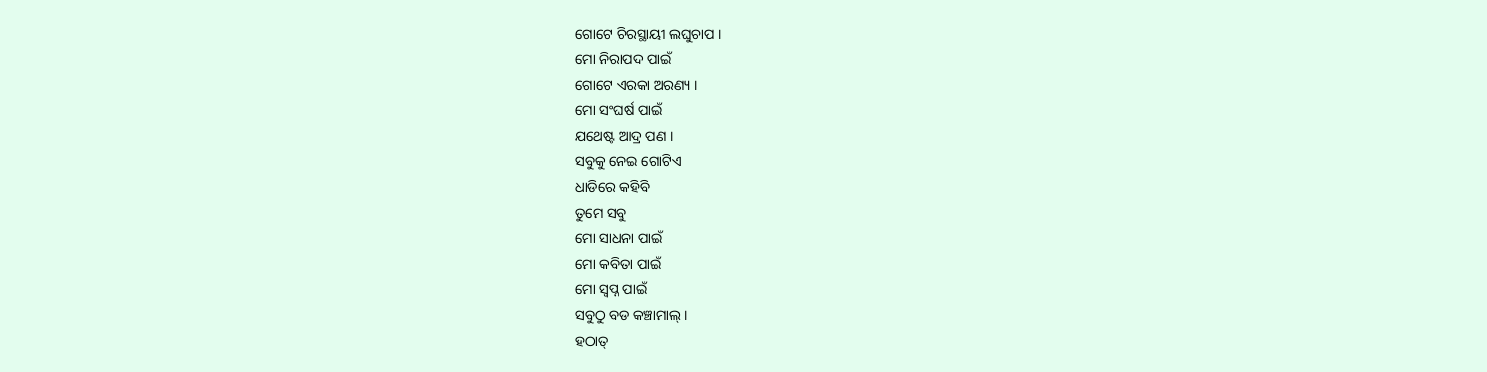ଗୋଟେ ଚିରସ୍ଥାୟୀ ଲଘୁଚାପ ।
ମୋ ନିରାପଦ ପାଇଁ
ଗୋଟେ ଏରକା ଅରଣ୍ୟ ।
ମୋ ସଂଘର୍ଷ ପାଇଁ
ଯଥେଷ୍ଟ ଆଦ୍ର ପଣ ।
ସବୁକୁ ନେଇ ଗୋଟିଏ
ଧାଡିରେ କହିବି
ତୁମେ ସବୁ
ମୋ ସାଧନା ପାଇଁ
ମୋ କବିତା ପାଇଁ
ମୋ ସ୍ୱପ୍ନ ପାଇଁ
ସବୁଠୁ ବଡ କଞ୍ଚାମାଲ୍ ।
ହଠାତ୍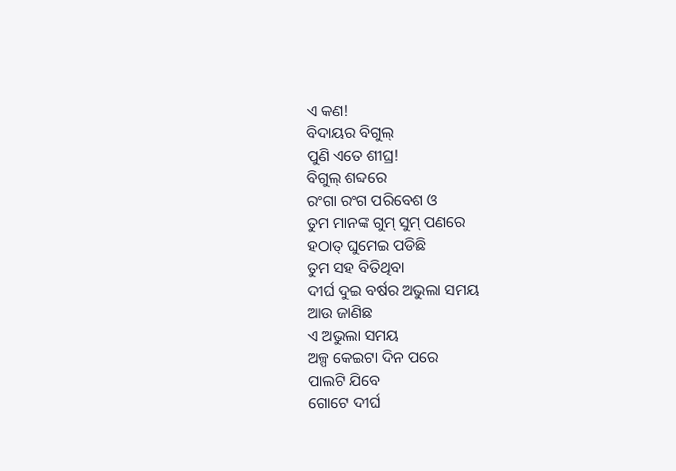ଏ କଣ!
ବିଦାୟର ବିଗୁଲ୍
ପୁଣି ଏତେ ଶୀଘ୍ର!
ବିଗୁଲ୍ ଶବ୍ଦରେ
ରଂଗା ରଂଗ ପରିବେଶ ଓ
ତୁମ ମାନଙ୍କ ଗୁମ୍ ସୁମ୍ ପଣରେ
ହଠାତ୍ ଘୁମେଇ ପଡିଛି
ତୁମ ସହ ବିତିଥିବା
ଦୀର୍ଘ ଦୁଇ ବର୍ଷର ଅଭୁଲା ସମୟ
ଆଉ ଜାଣିଛ
ଏ ଅଭୁଲା ସମୟ
ଅଳ୍ପ କେଇଟା ଦିନ ପରେ
ପାଲଟି ଯିବେ
ଗୋଟେ ଦୀର୍ଘ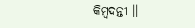କିମ୍ବଦନ୍ତୀ ।।